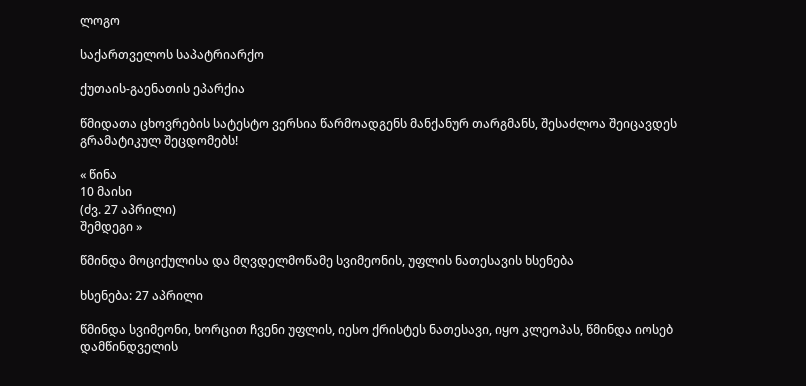ლოგო

საქართველოს საპატრიარქო

ქუთაის-გაენათის ეპარქია

წმიდათა ცხოვრების სატესტო ვერსია წარმოადგენს მანქანურ თარგმანს, შესაძლოა შეიცავდეს გრამატიკულ შეცდომებს!

« წინა
10 მაისი
(ძვ. 27 აპრილი)
შემდეგი »

წმინდა მოციქულისა და მღვდელმოწამე სვიმეონის, უფლის ნათესავის ხსენება

ხსენება: 27 აპრილი

წმინდა სვიმეონი, ხორცით ჩვენი უფლის, იესო ქრისტეს ნათესავი, იყო კლეოპას, წმინდა იოსებ დამწინდველის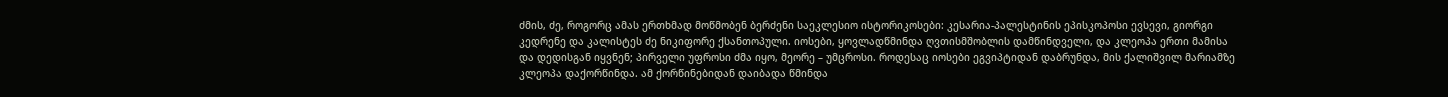ძმის, ძე, როგორც ამას ერთხმად მოწმობენ ბერძენი საეკლესიო ისტორიკოსები: კესარია-პალესტინის ეპისკოპოსი ევსევი, გიორგი კედრენე და კალისტეს ძე ნიკიფორე ქსანთოპული. იოსები, ყოვლადწმინდა ღვთისმშობლის დამწინდველი, და კლეოპა ერთი მამისა და დედისგან იყვნენ; პირველი უფროსი ძმა იყო, მეორე – უმცროსი. როდესაც იოსები ეგვიპტიდან დაბრუნდა, მის ქალიშვილ მარიამზე კლეოპა დაქორწინდა. ამ ქორწინებიდან დაიბადა წმინდა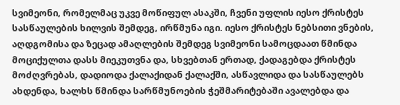სვიმეონი, რომელმაც უკვე მოწიფულ ასაკში, ჩვენი უფლის იესო ქრისტეს სასწაულების ხილვის შემდეგ, ირწმუნა იგი. იესო ქრისტეს ნებსითი ვნების, აღდგომისა და ზეცად ამაღლების შემდეგ სვიმეონი სამოცდაათ წმინდა მოციქულთა დასს მიეკუთვნა და, სხვებთან ერთად, ქადაგებდა ქრისტეს მოძღვრებას, დადიოდა ქალაქიდან ქალაქში, ასწავლიდა და სასწაულებს ახდენდა, ხალხს წმინდა სარწმუნოების ჭეშმარიტებაში ავალებდა და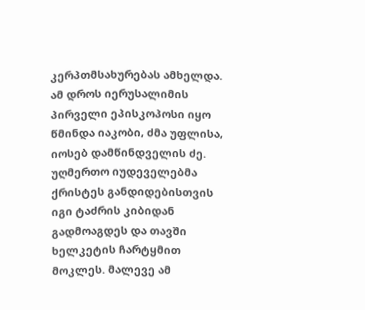კერპთმსახურებას ამხელდა. ამ დროს იერუსალიმის პირველი ეპისკოპოსი იყო წმინდა იაკობი, ძმა უფლისა, იოსებ დამწინდველის ძე. უღმერთო იუდეველებმა ქრისტეს განდიდებისთვის იგი ტაძრის კიბიდან გადმოაგდეს და თავში ხელკეტის ჩარტყმით მოკლეს. მალევე ამ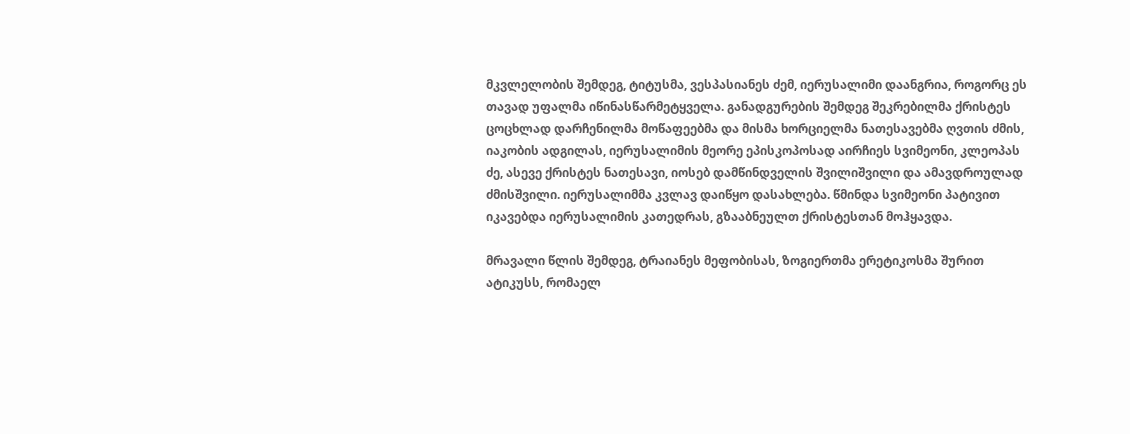მკვლელობის შემდეგ, ტიტუსმა, ვესპასიანეს ძემ, იერუსალიმი დაანგრია, როგორც ეს თავად უფალმა იწინასწარმეტყველა. განადგურების შემდეგ შეკრებილმა ქრისტეს ცოცხლად დარჩენილმა მოწაფეებმა და მისმა ხორციელმა ნათესავებმა ღვთის ძმის, იაკობის ადგილას, იერუსალიმის მეორე ეპისკოპოსად აირჩიეს სვიმეონი, კლეოპას ძე, ასევე ქრისტეს ნათესავი, იოსებ დამწინდველის შვილიშვილი და ამავდროულად ძმისშვილი. იერუსალიმმა კვლავ დაიწყო დასახლება. წმინდა სვიმეონი პატივით იკავებდა იერუსალიმის კათედრას, გზააბნეულთ ქრისტესთან მოჰყავდა.

მრავალი წლის შემდეგ, ტრაიანეს მეფობისას, ზოგიერთმა ერეტიკოსმა შურით ატიკუსს, რომაელ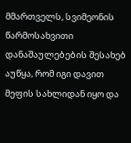მმართველს, სვიმეონის წარმოსახვითი დანაშაულებების შესახებ აუწყა, რომ იგი დავით მეფის სახლიდან იყო და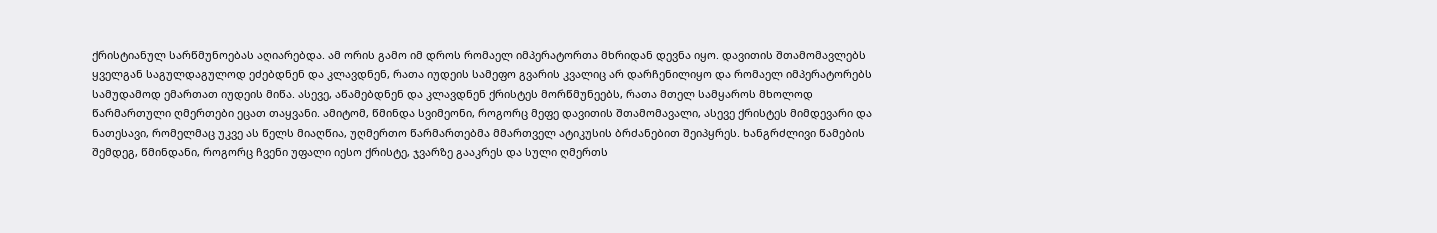ქრისტიანულ სარწმუნოებას აღიარებდა. ამ ორის გამო იმ დროს რომაელ იმპერატორთა მხრიდან დევნა იყო. დავითის შთამომავლებს ყველგან საგულდაგულოდ ეძებდნენ და კლავდნენ, რათა იუდეის სამეფო გვარის კვალიც არ დარჩენილიყო და რომაელ იმპერატორებს სამუდამოდ ემართათ იუდეის მიწა. ასევე, აწამებდნენ და კლავდნენ ქრისტეს მორწმუნეებს, რათა მთელ სამყაროს მხოლოდ წარმართული ღმერთები ეცათ თაყვანი. ამიტომ, წმინდა სვიმეონი, როგორც მეფე დავითის შთამომავალი, ასევე ქრისტეს მიმდევარი და ნათესავი, რომელმაც უკვე ას წელს მიაღწია, უღმერთო წარმართებმა მმართველ ატიკუსის ბრძანებით შეიპყრეს. ხანგრძლივი წამების შემდეგ, წმინდანი, როგორც ჩვენი უფალი იესო ქრისტე, ჯვარზე გააკრეს და სული ღმერთს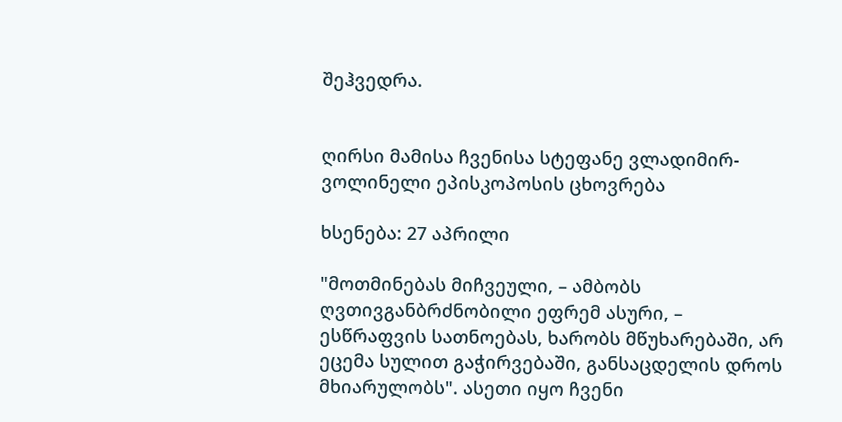შეჰვედრა.


ღირსი მამისა ჩვენისა სტეფანე ვლადიმირ-ვოლინელი ეპისკოპოსის ცხოვრება

ხსენება: 27 აპრილი

"მოთმინებას მიჩვეული, – ამბობს ღვთივგანბრძნობილი ეფრემ ასური, – ესწრაფვის სათნოებას, ხარობს მწუხარებაში, არ ეცემა სულით გაჭირვებაში, განსაცდელის დროს მხიარულობს". ასეთი იყო ჩვენი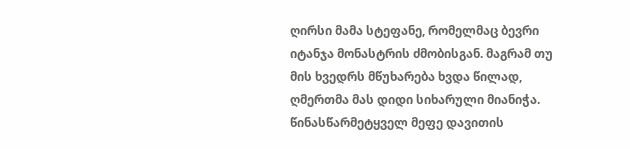ღირსი მამა სტეფანე, რომელმაც ბევრი იტანჯა მონასტრის ძმობისგან. მაგრამ თუ მის ხვედრს მწუხარება ხვდა წილად, ღმერთმა მას დიდი სიხარული მიანიჭა. წინასწარმეტყველ მეფე დავითის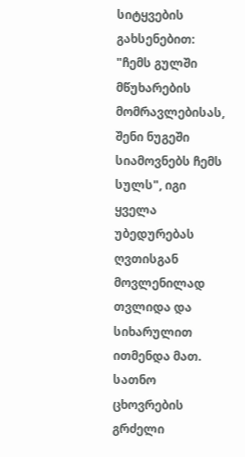სიტყვების გახსენებით: "ჩემს გულში მწუხარების მომრავლებისას, შენი ნუგეში სიამოვნებს ჩემს სულს", იგი ყველა უბედურებას ღვთისგან მოვლენილად თვლიდა და სიხარულით ითმენდა მათ. სათნო ცხოვრების გრძელი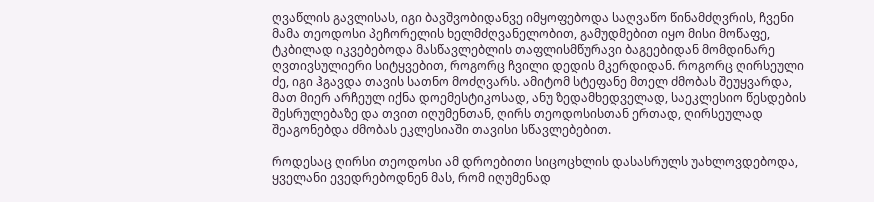ღვაწლის გავლისას, იგი ბავშვობიდანვე იმყოფებოდა საღვაწო წინამძღვრის, ჩვენი მამა თეოდოსი პეჩორელის ხელმძღვანელობით, გამუდმებით იყო მისი მოწაფე, ტკბილად იკვებებოდა მასწავლებლის თაფლისმწურავი ბაგეებიდან მომდინარე ღვთივსულიერი სიტყვებით, როგორც ჩვილი დედის მკერდიდან. როგორც ღირსეული ძე, იგი ჰგავდა თავის სათნო მოძღვარს. ამიტომ სტეფანე მთელ ძმობას შეუყვარდა, მათ მიერ არჩეულ იქნა დოემესტიკოსად, ანუ ზედამხედველად, საეკლესიო წესდების შესრულებაზე და თვით იღუმენთან, ღირს თეოდოსისთან ერთად, ღირსეულად შეაგონებდა ძმობას ეკლესიაში თავისი სწავლებებით.

როდესაც ღირსი თეოდოსი ამ დროებითი სიცოცხლის დასასრულს უახლოვდებოდა, ყველანი ევედრებოდნენ მას, რომ იღუმენად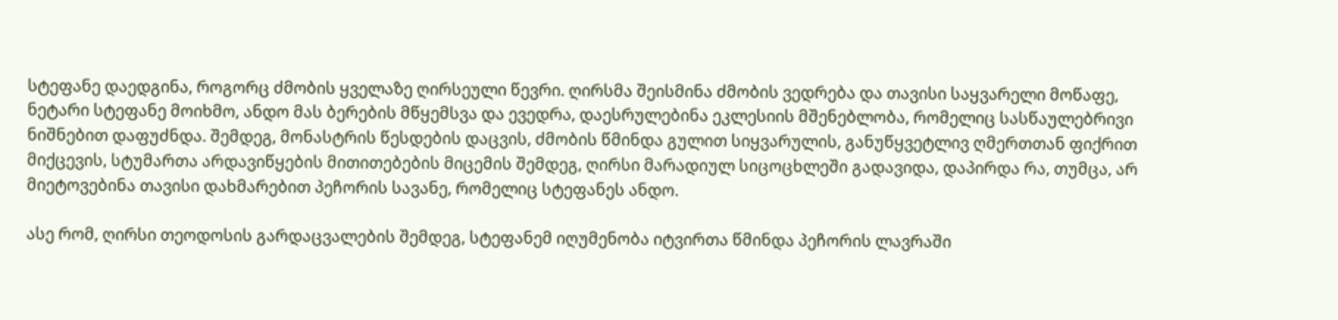სტეფანე დაედგინა, როგორც ძმობის ყველაზე ღირსეული წევრი. ღირსმა შეისმინა ძმობის ვედრება და თავისი საყვარელი მოწაფე, ნეტარი სტეფანე მოიხმო, ანდო მას ბერების მწყემსვა და ევედრა, დაესრულებინა ეკლესიის მშენებლობა, რომელიც სასწაულებრივი ნიშნებით დაფუძნდა. შემდეგ, მონასტრის წესდების დაცვის, ძმობის წმინდა გულით სიყვარულის, განუწყვეტლივ ღმერთთან ფიქრით მიქცევის, სტუმართა არდავიწყების მითითებების მიცემის შემდეგ, ღირსი მარადიულ სიცოცხლეში გადავიდა, დაპირდა რა, თუმცა, არ მიეტოვებინა თავისი დახმარებით პეჩორის სავანე, რომელიც სტეფანეს ანდო.

ასე რომ, ღირსი თეოდოსის გარდაცვალების შემდეგ, სტეფანემ იღუმენობა იტვირთა წმინდა პეჩორის ლავრაში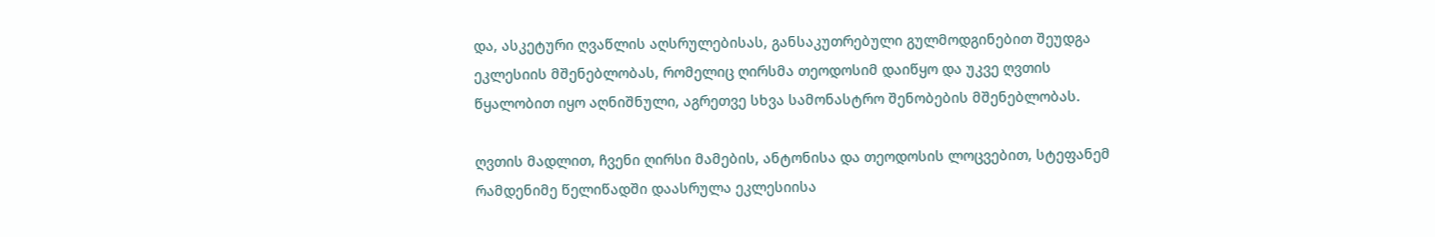და, ასკეტური ღვაწლის აღსრულებისას, განსაკუთრებული გულმოდგინებით შეუდგა ეკლესიის მშენებლობას, რომელიც ღირსმა თეოდოსიმ დაიწყო და უკვე ღვთის წყალობით იყო აღნიშნული, აგრეთვე სხვა სამონასტრო შენობების მშენებლობას.

ღვთის მადლით, ჩვენი ღირსი მამების, ანტონისა და თეოდოსის ლოცვებით, სტეფანემ რამდენიმე წელიწადში დაასრულა ეკლესიისა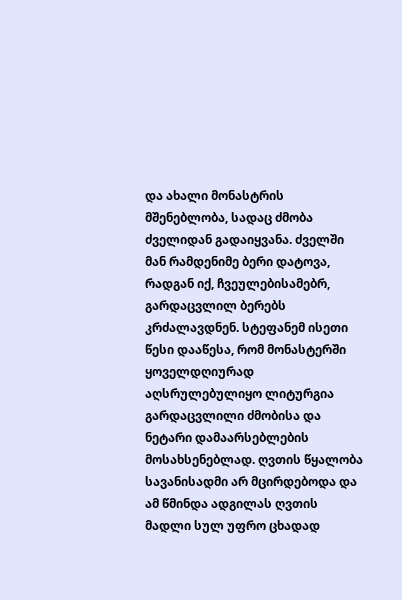და ახალი მონასტრის მშენებლობა, სადაც ძმობა ძველიდან გადაიყვანა. ძველში მან რამდენიმე ბერი დატოვა, რადგან იქ, ჩვეულებისამებრ, გარდაცვლილ ბერებს კრძალავდნენ. სტეფანემ ისეთი წესი დააწესა, რომ მონასტერში ყოველდღიურად აღსრულებულიყო ლიტურგია გარდაცვლილი ძმობისა და ნეტარი დამაარსებლების მოსახსენებლად. ღვთის წყალობა სავანისადმი არ მცირდებოდა და ამ წმინდა ადგილას ღვთის მადლი სულ უფრო ცხადად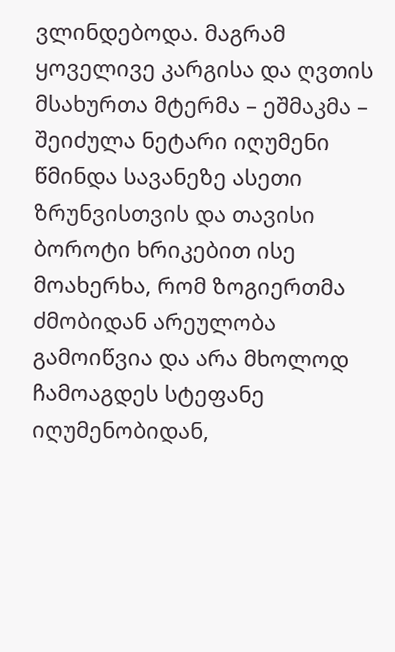ვლინდებოდა. მაგრამ ყოველივე კარგისა და ღვთის მსახურთა მტერმა – ეშმაკმა – შეიძულა ნეტარი იღუმენი წმინდა სავანეზე ასეთი ზრუნვისთვის და თავისი ბოროტი ხრიკებით ისე მოახერხა, რომ ზოგიერთმა ძმობიდან არეულობა გამოიწვია და არა მხოლოდ ჩამოაგდეს სტეფანე იღუმენობიდან,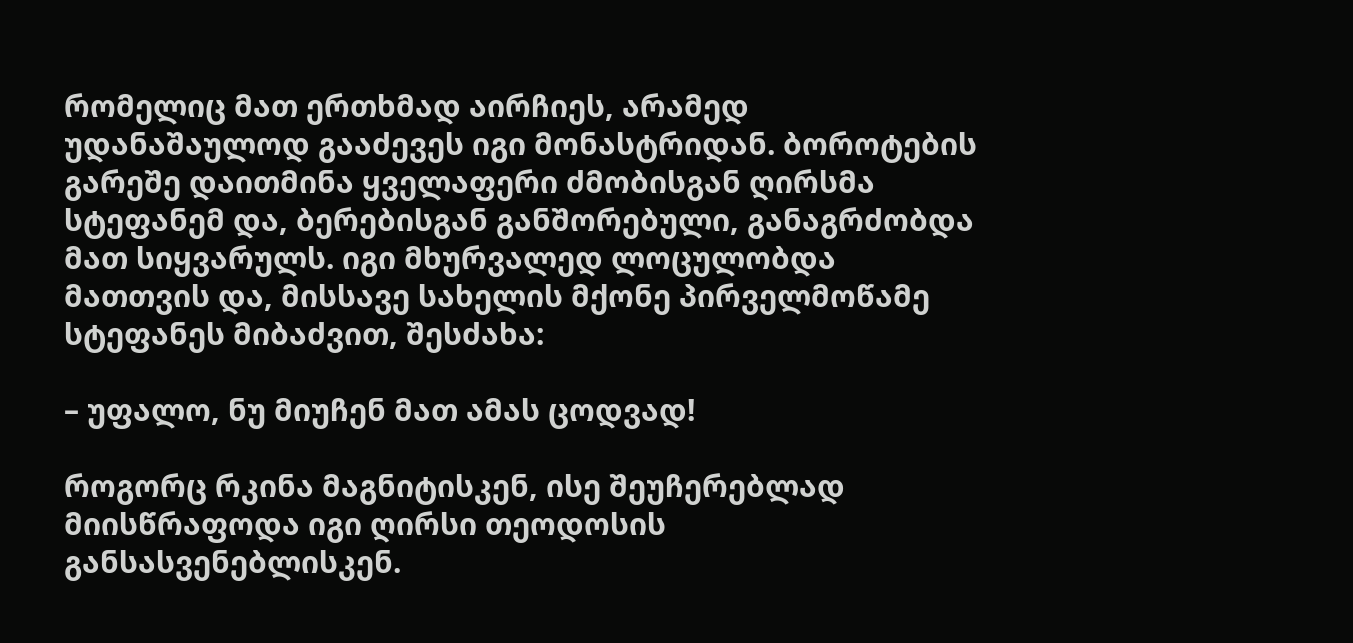რომელიც მათ ერთხმად აირჩიეს, არამედ უდანაშაულოდ გააძევეს იგი მონასტრიდან. ბოროტების გარეშე დაითმინა ყველაფერი ძმობისგან ღირსმა სტეფანემ და, ბერებისგან განშორებული, განაგრძობდა მათ სიყვარულს. იგი მხურვალედ ლოცულობდა მათთვის და, მისსავე სახელის მქონე პირველმოწამე სტეფანეს მიბაძვით, შესძახა:

– უფალო, ნუ მიუჩენ მათ ამას ცოდვად!

როგორც რკინა მაგნიტისკენ, ისე შეუჩერებლად მიისწრაფოდა იგი ღირსი თეოდოსის განსასვენებლისკენ.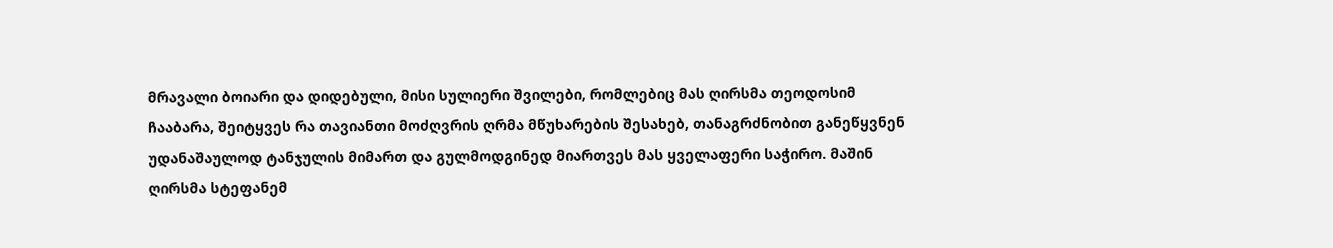მრავალი ბოიარი და დიდებული, მისი სულიერი შვილები, რომლებიც მას ღირსმა თეოდოსიმ ჩააბარა, შეიტყვეს რა თავიანთი მოძღვრის ღრმა მწუხარების შესახებ, თანაგრძნობით განეწყვნენ უდანაშაულოდ ტანჯულის მიმართ და გულმოდგინედ მიართვეს მას ყველაფერი საჭირო. მაშინ ღირსმა სტეფანემ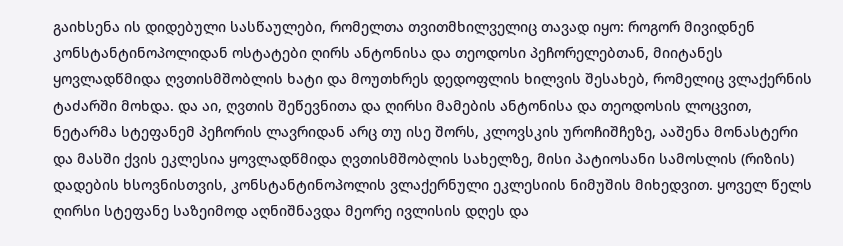გაიხსენა ის დიდებული სასწაულები, რომელთა თვითმხილველიც თავად იყო: როგორ მივიდნენ კონსტანტინოპოლიდან ოსტატები ღირს ანტონისა და თეოდოსი პეჩორელებთან, მიიტანეს ყოვლადწმიდა ღვთისმშობლის ხატი და მოუთხრეს დედოფლის ხილვის შესახებ, რომელიც ვლაქერნის ტაძარში მოხდა. და აი, ღვთის შეწევნითა და ღირსი მამების ანტონისა და თეოდოსის ლოცვით, ნეტარმა სტეფანემ პეჩორის ლავრიდან არც თუ ისე შორს, კლოვსკის უროჩიშჩეზე, ააშენა მონასტერი და მასში ქვის ეკლესია ყოვლადწმიდა ღვთისმშობლის სახელზე, მისი პატიოსანი სამოსლის (რიზის) დადების ხსოვნისთვის, კონსტანტინოპოლის ვლაქერნული ეკლესიის ნიმუშის მიხედვით. ყოველ წელს ღირსი სტეფანე საზეიმოდ აღნიშნავდა მეორე ივლისის დღეს და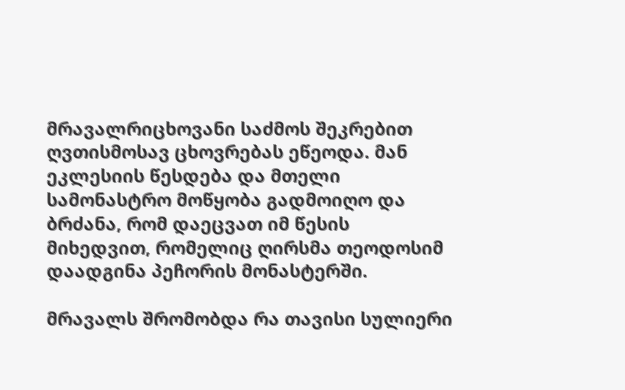მრავალრიცხოვანი საძმოს შეკრებით ღვთისმოსავ ცხოვრებას ეწეოდა. მან ეკლესიის წესდება და მთელი სამონასტრო მოწყობა გადმოიღო და ბრძანა, რომ დაეცვათ იმ წესის მიხედვით, რომელიც ღირსმა თეოდოსიმ დაადგინა პეჩორის მონასტერში.

მრავალს შრომობდა რა თავისი სულიერი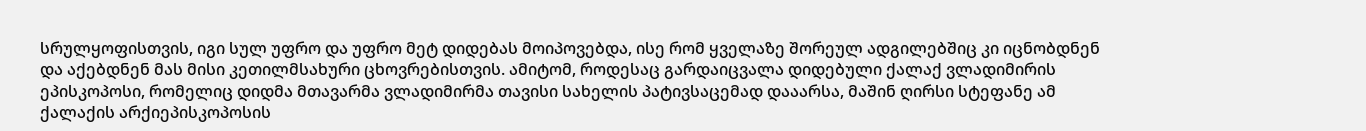სრულყოფისთვის, იგი სულ უფრო და უფრო მეტ დიდებას მოიპოვებდა, ისე რომ ყველაზე შორეულ ადგილებშიც კი იცნობდნენ და აქებდნენ მას მისი კეთილმსახური ცხოვრებისთვის. ამიტომ, როდესაც გარდაიცვალა დიდებული ქალაქ ვლადიმირის ეპისკოპოსი, რომელიც დიდმა მთავარმა ვლადიმირმა თავისი სახელის პატივსაცემად დააარსა, მაშინ ღირსი სტეფანე ამ ქალაქის არქიეპისკოპოსის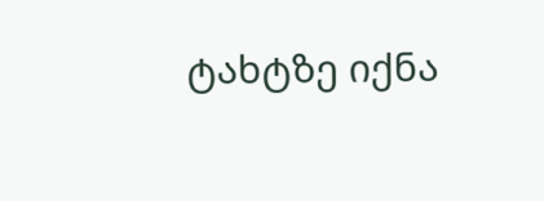ტახტზე იქნა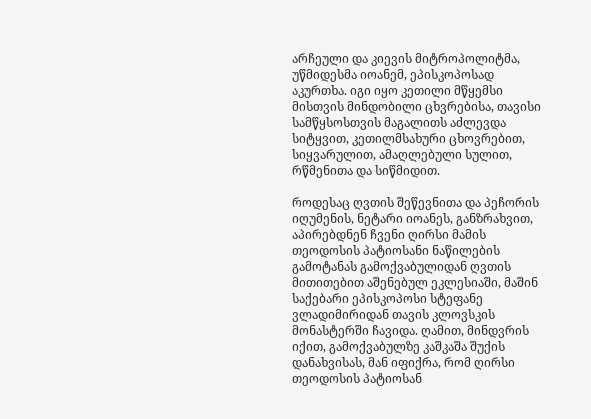არჩეული და კიევის მიტროპოლიტმა, უწმიდესმა იოანემ, ეპისკოპოსად აკურთხა. იგი იყო კეთილი მწყემსი მისთვის მინდობილი ცხვრებისა, თავისი სამწყსოსთვის მაგალითს აძლევდა სიტყვით, კეთილმსახური ცხოვრებით, სიყვარულით, ამაღლებული სულით, რწმენითა და სიწმიდით.

როდესაც ღვთის შეწევნითა და პეჩორის იღუმენის, ნეტარი იოანეს, განზრახვით, აპირებდნენ ჩვენი ღირსი მამის თეოდოსის პატიოსანი ნაწილების გამოტანას გამოქვაბულიდან ღვთის მითითებით აშენებულ ეკლესიაში, მაშინ საქებარი ეპისკოპოსი სტეფანე ვლადიმირიდან თავის კლოვსკის მონასტერში ჩავიდა. ღამით, მინდვრის იქით, გამოქვაბულზე კაშკაშა შუქის დანახვისას, მან იფიქრა, რომ ღირსი თეოდოსის პატიოსან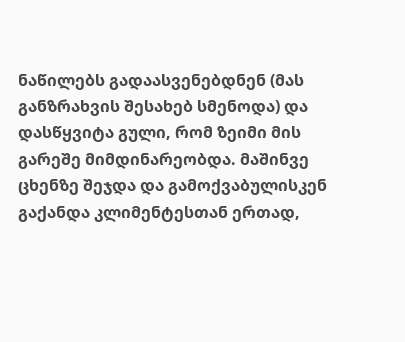ნაწილებს გადაასვენებდნენ (მას განზრახვის შესახებ სმენოდა) და დასწყვიტა გული, რომ ზეიმი მის გარეშე მიმდინარეობდა. მაშინვე ცხენზე შეჯდა და გამოქვაბულისკენ გაქანდა კლიმენტესთან ერთად,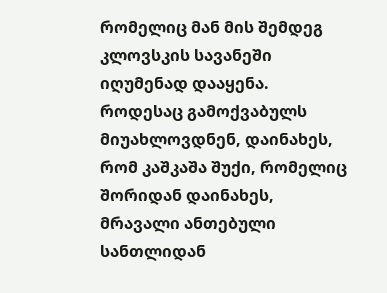რომელიც მან მის შემდეგ კლოვსკის სავანეში იღუმენად დააყენა. როდესაც გამოქვაბულს მიუახლოვდნენ, დაინახეს, რომ კაშკაშა შუქი, რომელიც შორიდან დაინახეს, მრავალი ანთებული სანთლიდან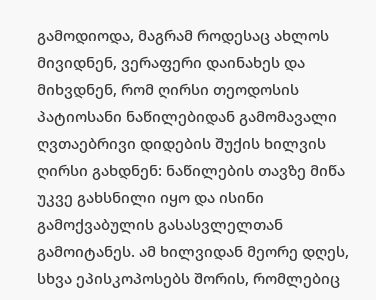გამოდიოდა, მაგრამ როდესაც ახლოს მივიდნენ, ვერაფერი დაინახეს და მიხვდნენ, რომ ღირსი თეოდოსის პატიოსანი ნაწილებიდან გამომავალი ღვთაებრივი დიდების შუქის ხილვის ღირსი გახდნენ: ნაწილების თავზე მიწა უკვე გახსნილი იყო და ისინი გამოქვაბულის გასასვლელთან გამოიტანეს. ამ ხილვიდან მეორე დღეს, სხვა ეპისკოპოსებს შორის, რომლებიც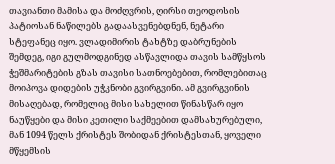თავიანთი მამისა და მოძღვრის, ღირსი თეოდოსის პატიოსან ნაწილებს გადაასვენებდნენ, ნეტარი სტეფანეც იყო. ვლადიმირის ტახტზე დაბრუნების შემდეგ, იგი გულმოდგინედ ასწავლიდა თავის სამწყსოს ჭეშმარიტების გზას თავისი სათნოებებით, რომლებითაც მოიპოვა დიდების უჭკნობი გვირგვინი. ამ გვირგვინის მისაღებად, რომელიც მისი სახელით წინასწარ იყო ნაუწყები და მისი კეთილი საქმეებით დამსახურებული, მან 1094 წელს ქრისტეს შობიდან ქრისტესთან, ყოველი მწყემსის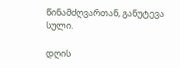წინამძღვართან, განუტევა სული.

დღის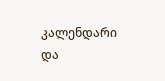კალენდარი და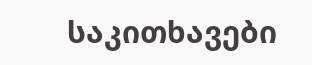საკითხავები